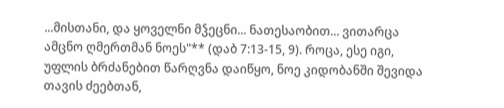...მისთანი, და ყოველნი მჴეცნი... ნათესაობით... ვითარცა ამცნო ღმერთმან ნოეს"** (დაბ 7:13-15, 9). როცა, ესე იგი, უფლის ბრძანებით წარღვნა დაიწყო, ნოე კიდობანში შევიდა თავის ძეებთან,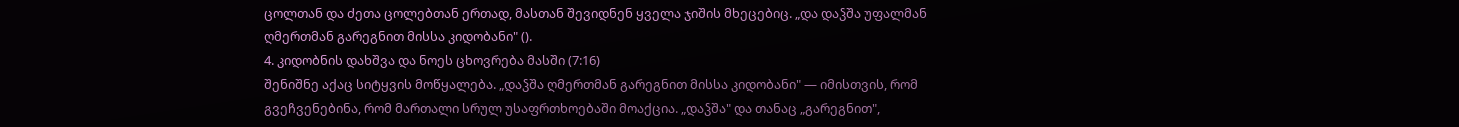ცოლთან და ძეთა ცოლებთან ერთად, მასთან შევიდნენ ყველა ჯიშის მხეცებიც. „და დაჴშა უფალმან ღმერთმან გარეგნით მისსა კიდობანი" ().
4. კიდობნის დახშვა და ნოეს ცხოვრება მასში (7:16)
შენიშნე აქაც სიტყვის მოწყალება. „დაჴშა ღმერთმან გარეგნით მისსა კიდობანი" — იმისთვის, რომ გვეჩვენებინა, რომ მართალი სრულ უსაფრთხოებაში მოაქცია. „დაჴშა" და თანაც „გარეგნით",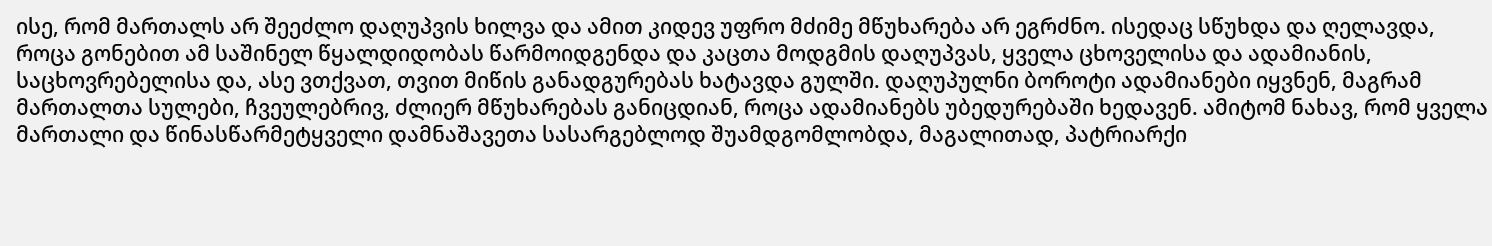ისე, რომ მართალს არ შეეძლო დაღუპვის ხილვა და ამით კიდევ უფრო მძიმე მწუხარება არ ეგრძნო. ისედაც სწუხდა და ღელავდა, როცა გონებით ამ საშინელ წყალდიდობას წარმოიდგენდა და კაცთა მოდგმის დაღუპვას, ყველა ცხოველისა და ადამიანის, საცხოვრებელისა და, ასე ვთქვათ, თვით მიწის განადგურებას ხატავდა გულში. დაღუპულნი ბოროტი ადამიანები იყვნენ, მაგრამ მართალთა სულები, ჩვეულებრივ, ძლიერ მწუხარებას განიცდიან, როცა ადამიანებს უბედურებაში ხედავენ. ამიტომ ნახავ, რომ ყველა მართალი და წინასწარმეტყველი დამნაშავეთა სასარგებლოდ შუამდგომლობდა, მაგალითად, პატრიარქი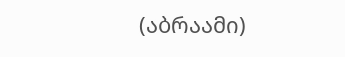(აბრაამი)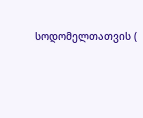სოდომელთათვის (